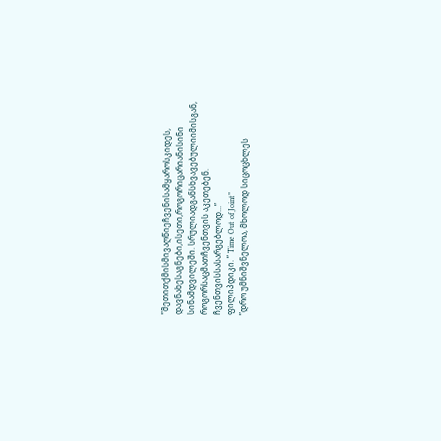”მეთითქმისმივაღწიეჩვენისამყაროსკიდეს, დავნახესაგნები,ისეთი,როგორიცარიანისინი სინამდვილეში. სრულიადგანსხვავებულიიმისგან, როგორსაცმათჩვენთვის აკეთებენ. ჩვენთვისსასარგებლოდ...”
ფილიპდიკი. ” Time Out of Joint”
”დრო უმნიშვნელოა, მხოლოდ სიცოცხლეს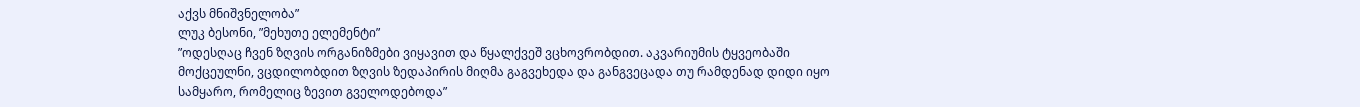აქვს მნიშვნელობა”
ლუკ ბესონი, ”მეხუთე ელემენტი”
”ოდესღაც ჩვენ ზღვის ორგანიზმები ვიყავით და წყალქვეშ ვცხოვრობდით. აკვარიუმის ტყვეობაში მოქცეულნი, ვცდილობდით ზღვის ზედაპირის მიღმა გაგვეხედა და განგვეცადა თუ რამდენად დიდი იყო სამყარო, რომელიც ზევით გველოდებოდა”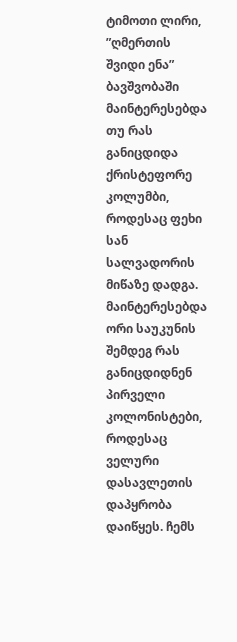ტიმოთი ლირი, ”ღმერთის შვიდი ენა”
ბავშვობაში მაინტერესებდა თუ რას განიცდიდა ქრისტეფორე კოლუმბი, როდესაც ფეხი სან სალვადორის მიწაზე დადგა. მაინტერესებდა ორი საუკუნის შემდეგ რას განიცდიდნენ პირველი კოლონისტები, როდესაც ველური დასავლეთის დაპყრობა დაიწყეს. ჩემს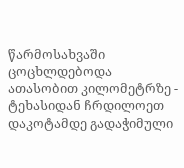წარმოსახვაში ცოცხლდებოდა ათასობით კილომეტრზე - ტეხასიდან ჩრდილოეთ დაკოტამდე გადაჭიმული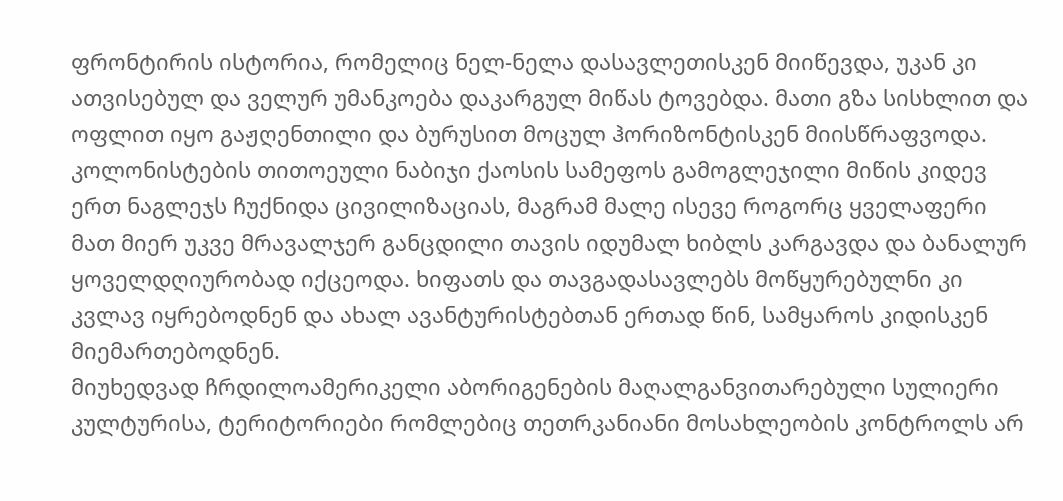ფრონტირის ისტორია, რომელიც ნელ-ნელა დასავლეთისკენ მიიწევდა, უკან კი ათვისებულ და ველურ უმანკოება დაკარგულ მიწას ტოვებდა. მათი გზა სისხლით და ოფლით იყო გაჟღენთილი და ბურუსით მოცულ ჰორიზონტისკენ მიისწრაფვოდა. კოლონისტების თითოეული ნაბიჯი ქაოსის სამეფოს გამოგლეჯილი მიწის კიდევ ერთ ნაგლეჯს ჩუქნიდა ცივილიზაციას, მაგრამ მალე ისევე როგორც ყველაფერი მათ მიერ უკვე მრავალჯერ განცდილი თავის იდუმალ ხიბლს კარგავდა და ბანალურ ყოველდღიურობად იქცეოდა. ხიფათს და თავგადასავლებს მოწყურებულნი კი კვლავ იყრებოდნენ და ახალ ავანტურისტებთან ერთად წინ, სამყაროს კიდისკენ მიემართებოდნენ.
მიუხედვად ჩრდილოამერიკელი აბორიგენების მაღალგანვითარებული სულიერი კულტურისა, ტერიტორიები რომლებიც თეთრკანიანი მოსახლეობის კონტროლს არ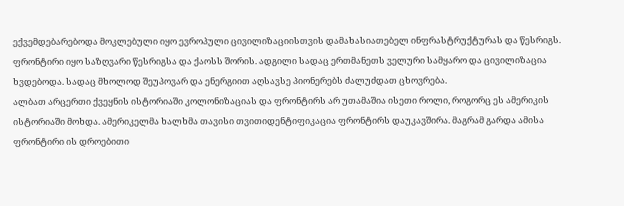ექვემდებარებოდა მოკლებული იყო ევროპული ცივილიზაციისთვის დამახასიათებელ ინფრასტრუქტურას და წესრიგს. ფრონტირი იყო საზღვარი წესრიგსა და ქაოსს შორის. ადგილი სადაც ერთმანეთს ველური სამყარო და ცივილიზაცია ხვდებოდა. სადაც მხოლოდ შეუპოვარ და ენერგიით აღსავსე პიონერებს ძალუძდათ ცხოვრება.
ალბათ არცერთი ქვეყნის ისტორიაში კოლონიზაციას და ფრონტირს არ უთამაშია ისეთი როლი, როგორც ეს ამერიკის ისტორიაში მოხდა. ამერიკელმა ხალხმა თავისი თვითიდენტიფიკაცია ფრონტირს დაუკავშირა. მაგრამ გარდა ამისა ფრონტირი ის დროებითი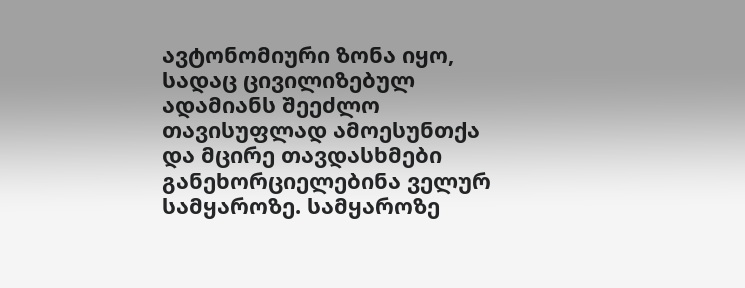ავტონომიური ზონა იყო, სადაც ცივილიზებულ ადამიანს შეეძლო თავისუფლად ამოესუნთქა და მცირე თავდასხმები განეხორციელებინა ველურ სამყაროზე. სამყაროზე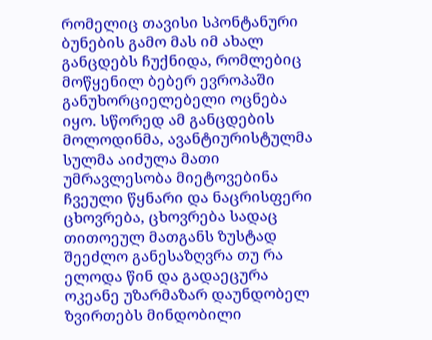რომელიც თავისი სპონტანური ბუნების გამო მას იმ ახალ განცდებს ჩუქნიდა, რომლებიც მოწყენილ ბებერ ევროპაში განუხორციელებელი ოცნება იყო. სწორედ ამ განცდების მოლოდინმა, ავანტიურისტულმა სულმა აიძულა მათი უმრავლესობა მიეტოვებინა ჩვეული წყნარი და ნაცრისფერი ცხოვრება, ცხოვრება სადაც თითოეულ მათგანს ზუსტად შეეძლო განესაზღვრა თუ რა ელოდა წინ და გადაეცურა ოკეანე უზარმაზარ დაუნდობელ ზვირთებს მინდობილი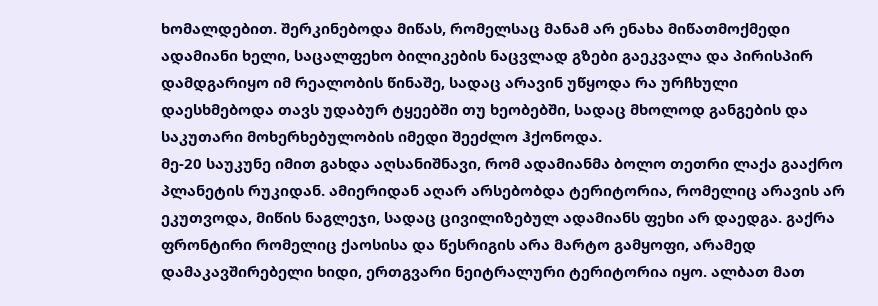ხომალდებით. შერკინებოდა მიწას, რომელსაც მანამ არ ენახა მიწათმოქმედი ადამიანი ხელი, საცალფეხო ბილიკების ნაცვლად გზები გაეკვალა და პირისპირ დამდგარიყო იმ რეალობის წინაშე, სადაც არავინ უწყოდა რა ურჩხული დაესხმებოდა თავს უდაბურ ტყეებში თუ ხეობებში, სადაც მხოლოდ განგების და საკუთარი მოხერხებულობის იმედი შეეძლო ჰქონოდა.
მე-20 საუკუნე იმით გახდა აღსანიშნავი, რომ ადამიანმა ბოლო თეთრი ლაქა გააქრო პლანეტის რუკიდან. ამიერიდან აღარ არსებობდა ტერიტორია, რომელიც არავის არ ეკუთვოდა, მიწის ნაგლეჯი, სადაც ცივილიზებულ ადამიანს ფეხი არ დაედგა. გაქრა ფრონტირი რომელიც ქაოსისა და წესრიგის არა მარტო გამყოფი, არამედ დამაკავშირებელი ხიდი, ერთგვარი ნეიტრალური ტერიტორია იყო. ალბათ მათ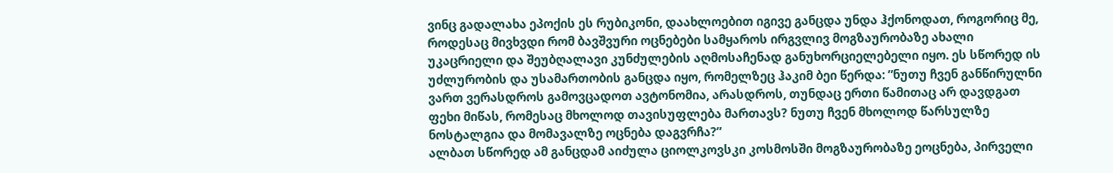ვინც გადალახა ეპოქის ეს რუბიკონი, დაახლოებით იგივე განცდა უნდა ჰქონოდათ, როგორიც მე, როდესაც მივხვდი რომ ბავშვური ოცნებები სამყაროს ირგვლივ მოგზაურობაზე ახალი უკაცრიელი და შეუბღალავი კუნძულების აღმოსაჩენად განუხორციელებელი იყო. ეს სწორედ ის უძლურობის და უსამართობის განცდა იყო, რომელზეც ჰაკიმ ბეი წერდა: ”ნუთუ ჩვენ განწირულნი ვართ ვერასდროს გამოვცადოთ ავტონომია, არასდროს, თუნდაც ერთი წამითაც არ დავდგათ ფეხი მიწას, რომესაც მხოლოდ თავისუფლება მართავს? ნუთუ ჩვენ მხოლოდ წარსულზე ნოსტალგია და მომავალზე ოცნება დაგვრჩა?”
ალბათ სწორედ ამ განცდამ აიძულა ციოლკოვსკი კოსმოსში მოგზაურობაზე ეოცნება, პირველი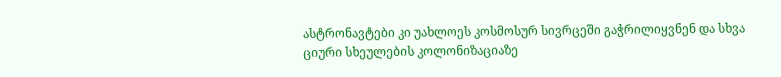ასტრონავტები კი უახლოეს კოსმოსურ სივრცეში გაჭრილიყვნენ და სხვა ციური სხეულების კოლონიზაციაზე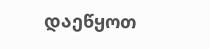დაეწყოთ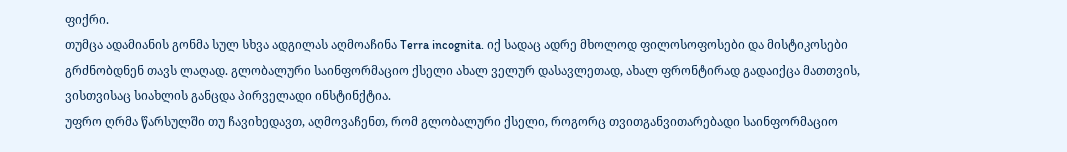ფიქრი.
თუმცა ადამიანის გონმა სულ სხვა ადგილას აღმოაჩინა Terra incognita. იქ სადაც ადრე მხოლოდ ფილოსოფოსები და მისტიკოსები გრძნობდნენ თავს ლაღად. გლობალური საინფორმაციო ქსელი ახალ ველურ დასავლეთად, ახალ ფრონტირად გადაიქცა მათთვის, ვისთვისაც სიახლის განცდა პირველადი ინსტინქტია.
უფრო ღრმა წარსულში თუ ჩავიხედავთ, აღმოვაჩენთ, რომ გლობალური ქსელი, როგორც თვითგანვითარებადი საინფორმაციო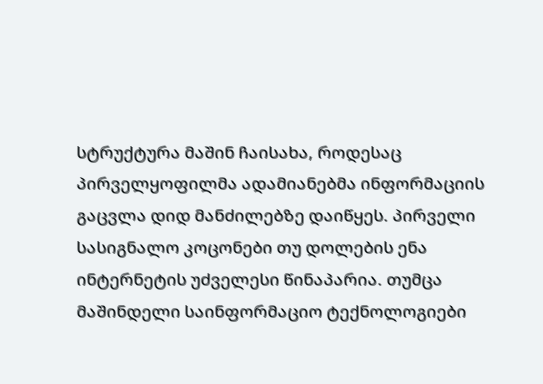სტრუქტურა მაშინ ჩაისახა, როდესაც პირველყოფილმა ადამიანებმა ინფორმაციის გაცვლა დიდ მანძილებზე დაიწყეს. პირველი სასიგნალო კოცონები თუ დოლების ენა ინტერნეტის უძველესი წინაპარია. თუმცა მაშინდელი საინფორმაციო ტექნოლოგიები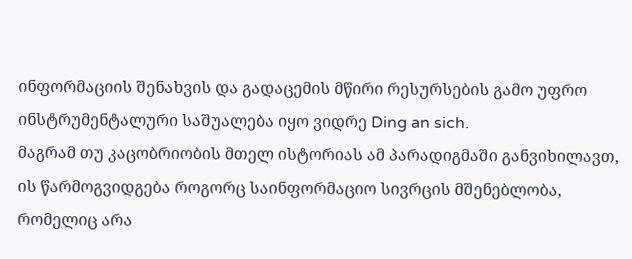ინფორმაციის შენახვის და გადაცემის მწირი რესურსების გამო უფრო ინსტრუმენტალური საშუალება იყო ვიდრე Ding an sich.
მაგრამ თუ კაცობრიობის მთელ ისტორიას ამ პარადიგმაში განვიხილავთ, ის წარმოგვიდგება როგორც საინფორმაციო სივრცის მშენებლობა, რომელიც არა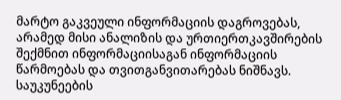მარტო გაკვეული ინფორმაციის დაგროვებას, არამედ მისი ანალიზის და ურთიერთკავშირების შექმნით ინფორმაციისაგან ინფორმაციის წარმოებას და თვითგანვითარებას ნიშნავს. საუკუნეების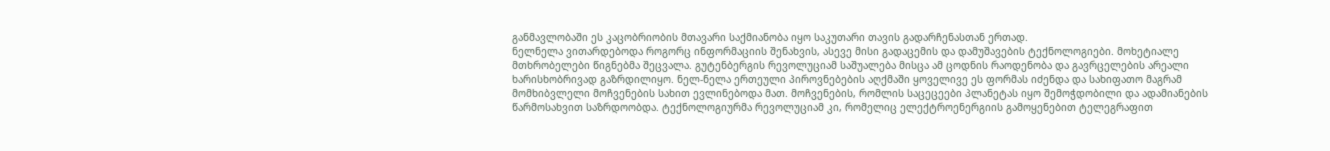განმავლობაში ეს კაცობრიობის მთავარი საქმიანობა იყო საკუთარი თავის გადარჩენასთან ერთად.
ნელნელა ვითარდებოდა როგორც ინფორმაციის შენახვის, ასევე მისი გადაცემის და დამუშავების ტექნოლოგიები. მოხეტიალე მთხრობელები წიგნებმა შეცვალა. გუტენბერგის რევოლუციამ საშუალება მისცა ამ ცოდნის რაოდენობა და გავრცელების არეალი ხარისხობრივად გაზრდილიყო. ნელ-ნელა ერთეული პიროვნებების აღქმაში ყოველივე ეს ფორმას იძენდა და სახიფათო მაგრამ მომხიბვლელი მოჩვენების სახით ევლინებოდა მათ. მოჩვენების, რომლის საცეცეები პლანეტას იყო შემოჭდობილი და ადამიანების წარმოსახვით საზრდოობდა. ტექნოლოგიურმა რევოლუციამ კი, რომელიც ელექტროენერგიის გამოყენებით ტელეგრაფით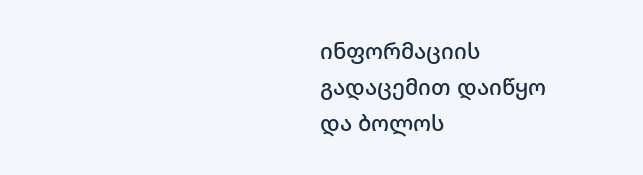ინფორმაციის გადაცემით დაიწყო და ბოლოს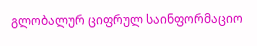გლობალურ ციფრულ საინფორმაციო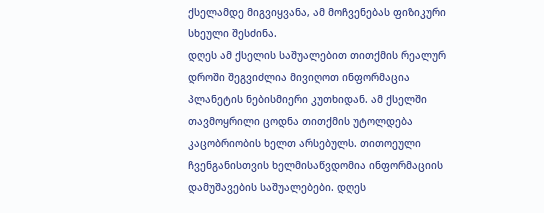ქსელამდე მიგვიყვანა, ამ მოჩვენებას ფიზიკური სხეული შესძინა.
დღეს ამ ქსელის საშუალებით თითქმის რეალურ დროში შეგვიძლია მივიღოთ ინფორმაცია პლანეტის ნებისმიერი კუთხიდან. ამ ქსელში თავმოყრილი ცოდნა თითქმის უტოლდება კაცობრიობის ხელთ არსებულს. თითოეული ჩვენგანისთვის ხელმისაწვდომია ინფორმაციის დამუშავების საშუალებები. დღეს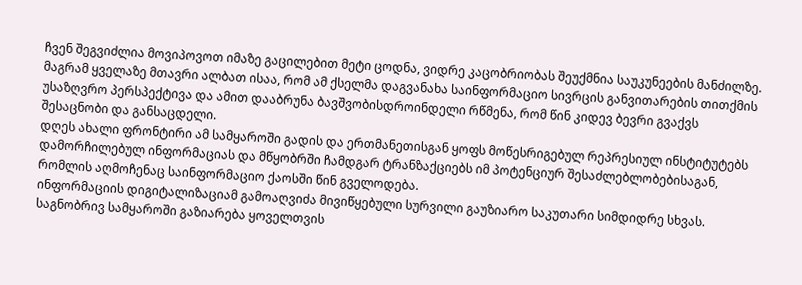ჩვენ შეგვიძლია მოვიპოვოთ იმაზე გაცილებით მეტი ცოდნა, ვიდრე კაცობრიობას შეუქმნია საუკუნეების მანძილზე. მაგრამ ყველაზე მთავრი ალბათ ისაა, რომ ამ ქსელმა დაგვანახა საინფორმაციო სივრცის განვითარების თითქმის უსაზღვრო პერსპექტივა და ამით დააბრუნა ბავშვობისდროინდელი რწმენა, რომ წინ კიდევ ბევრი გვაქვს შესაცნობი და განსაცდელი.
დღეს ახალი ფრონტირი ამ სამყაროში გადის და ერთმანეთისგან ყოფს მოწესრიგებულ რეპრესიულ ინსტიტუტებს დამორჩილებულ ინფორმაციას და მწყობრში ჩამდგარ ტრანზაქციებს იმ პოტენციურ შესაძლებლობებისაგან, რომლის აღმოჩენაც საინფორმაციო ქაოსში წინ გველოდება.
ინფორმაციის დიგიტალიზაციამ გამოაღვიძა მივიწყებული სურვილი გაუზიარო საკუთარი სიმდიდრე სხვას. საგნობრივ სამყაროში გაზიარება ყოველთვის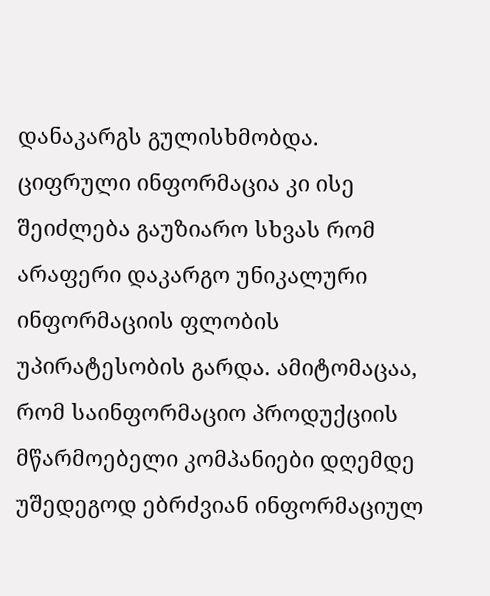დანაკარგს გულისხმობდა. ციფრული ინფორმაცია კი ისე შეიძლება გაუზიარო სხვას რომ არაფერი დაკარგო უნიკალური ინფორმაციის ფლობის უპირატესობის გარდა. ამიტომაცაა, რომ საინფორმაციო პროდუქციის მწარმოებელი კომპანიები დღემდე უშედეგოდ ებრძვიან ინფორმაციულ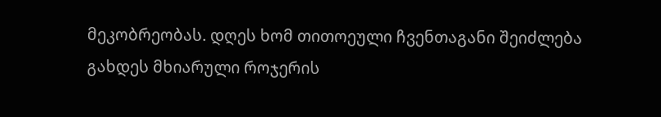მეკობრეობას. დღეს ხომ თითოეული ჩვენთაგანი შეიძლება გახდეს მხიარული როჯერის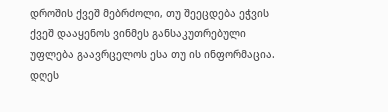დროშის ქვეშ მებრძოლი, თუ შეეცდება ეჭვის ქვეშ დააყენოს ვინმეს განსაკუთრებული უფლება გაავრცელოს ესა თუ ის ინფორმაცია. დღეს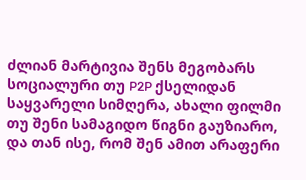ძლიან მარტივია შენს მეგობარს სოციალური თუ P2P ქსელიდან საყვარელი სიმღერა, ახალი ფილმი თუ შენი სამაგიდო წიგნი გაუზიარო, და თან ისე, რომ შენ ამით არაფერი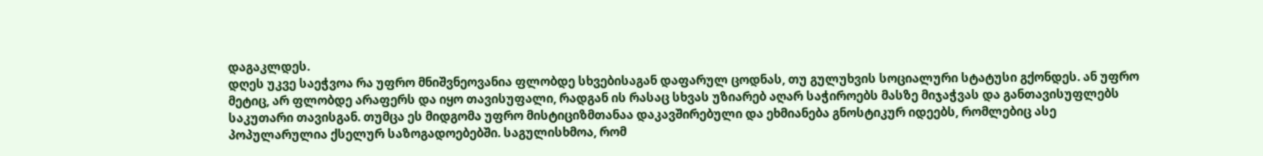დაგაკლდეს.
დღეს უკვე საეჭვოა რა უფრო მნიშვნეოვანია ფლობდე სხვებისაგან დაფარულ ცოდნას, თუ გულუხვის სოციალური სტატუსი გქონდეს. ან უფრო მეტიც, არ ფლობდე არაფერს და იყო თავისუფალი, რადგან ის რასაც სხვას უზიარებ აღარ საჭიროებს მასზე მიჯაჭვას და განთავისუფლებს საკუთარი თავისგან. თუმცა ეს მიდგომა უფრო მისტიციზმთანაა დაკავშირებული და ეხმიანება გნოსტიკურ იდეებს, რომლებიც ასე პოპულარულია ქსელურ საზოგადოებებში. საგულისხმოა, რომ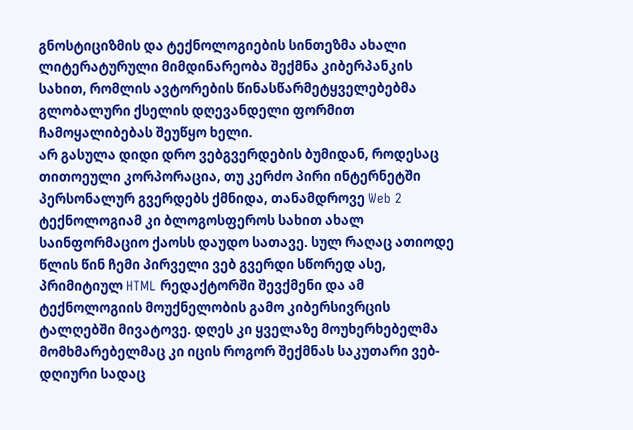გნოსტიციზმის და ტექნოლოგიების სინთეზმა ახალი ლიტერატურული მიმდინარეობა შექმნა კიბერპანკის სახით, რომლის ავტორების წინასწარმეტყველებებმა გლობალური ქსელის დღევანდელი ფორმით ჩამოყალიბებას შეუწყო ხელი.
არ გასულა დიდი დრო ვებგვერდების ბუმიდან, როდესაც თითოეული კორპორაცია, თუ კერძო პირი ინტერნეტში პერსონალურ გვერდებს ქმნიდა, თანამდროვე Web 2 ტექნოლოგიამ კი ბლოგოსფეროს სახით ახალ საინფორმაციო ქაოსს დაუდო სათავე. სულ რაღაც ათიოდე წლის წინ ჩემი პირველი ვებ გვერდი სწორედ ასე, პრიმიტიულ HTML რედაქტორში შევქმენი და ამ ტექნოლოგიის მოუქნელობის გამო კიბერსივრცის ტალღებში მივატოვე. დღეს კი ყველაზე მოუხერხებელმა მომხმარებელმაც კი იცის როგორ შექმნას საკუთარი ვებ-დღიური სადაც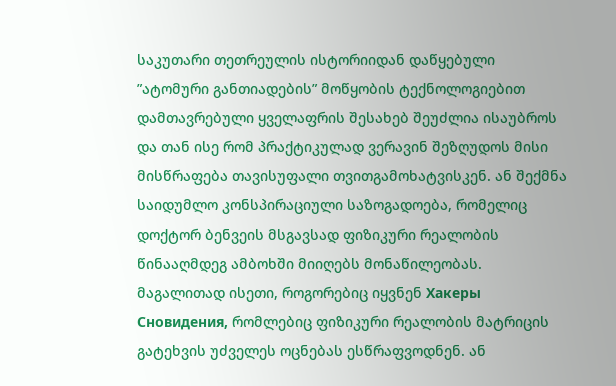საკუთარი თეთრეულის ისტორიიდან დაწყებული ”ატომური განთიადების” მოწყობის ტექნოლოგიებით დამთავრებული ყველაფრის შესახებ შეუძლია ისაუბროს და თან ისე რომ პრაქტიკულად ვერავინ შეზღუდოს მისი მისწრაფება თავისუფალი თვითგამოხატვისკენ. ან შექმნა საიდუმლო კონსპირაციული საზოგადოება, რომელიც დოქტორ ბენვეის მსგავსად ფიზიკური რეალობის წინააღმდეგ ამბოხში მიიღებს მონაწილეობას. მაგალითად ისეთი, როგორებიც იყვნენ Хакеры Сновидения, რომლებიც ფიზიკური რეალობის მატრიცის გატეხვის უძველეს ოცნებას ესწრაფვოდნენ. ან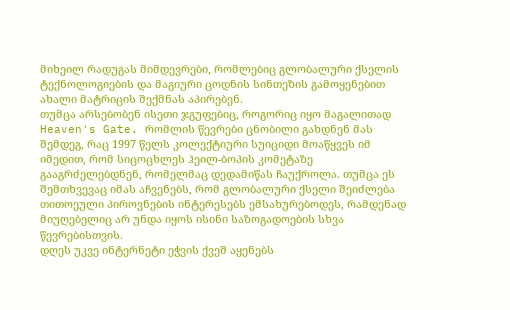მიხეილ რადუგას მიმდევრები, რომლებიც გლობალური ქსელის ტექნოლოგიების და მაგიური ცოდნის სინთეზის გამოყენებით ახალი მატრიცის შექმნას აპირებენ.
თუმცა არსებობენ ისეთი ჯგუფებიც, როგორიც იყო მაგალითად Heaven's Gate. რომლის წევრები ცნობილი გახდნენ მას შემდეგ, რაც 1997 წელს კოლექტიური სუიციდი მოაწყვეს იმ იმედით, რომ სიცოცხლეს ჰეილ-ბოპის კომეტაზე გააგრძელებდნენ, რომელმაც დედამიწას ჩაუქროლა. თუმცა ეს შემთხვევაც იმას აჩვენებს, რომ გლობალური ქსელი შეიძლება თითოეული პიროვნების ინტერესებს ემსახურებოდეს, რამდენად მიუღებელიც არ უნდა იყოს ისინი საზოგადოების სხვა წევრებისთვის.
დღეს უკვე ინტერნეტი ეჭვის ქვეშ აყენებს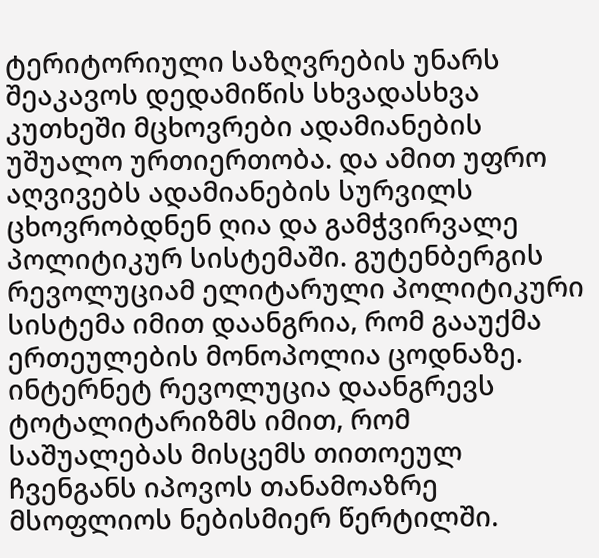ტერიტორიული საზღვრების უნარს შეაკავოს დედამიწის სხვადასხვა კუთხეში მცხოვრები ადამიანების უშუალო ურთიერთობა. და ამით უფრო აღვივებს ადამიანების სურვილს ცხოვრობდნენ ღია და გამჭვირვალე პოლიტიკურ სისტემაში. გუტენბერგის რევოლუციამ ელიტარული პოლიტიკური სისტემა იმით დაანგრია, რომ გააუქმა ერთეულების მონოპოლია ცოდნაზე. ინტერნეტ რევოლუცია დაანგრევს ტოტალიტარიზმს იმით, რომ საშუალებას მისცემს თითოეულ ჩვენგანს იპოვოს თანამოაზრე მსოფლიოს ნებისმიერ წერტილში.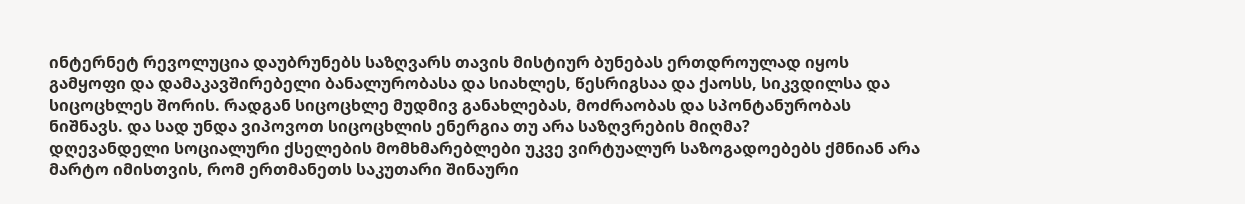ინტერნეტ რევოლუცია დაუბრუნებს საზღვარს თავის მისტიურ ბუნებას ერთდროულად იყოს გამყოფი და დამაკავშირებელი ბანალურობასა და სიახლეს, წესრიგსაა და ქაოსს, სიკვდილსა და სიცოცხლეს შორის. რადგან სიცოცხლე მუდმივ განახლებას, მოძრაობას და სპონტანურობას ნიშნავს. და სად უნდა ვიპოვოთ სიცოცხლის ენერგია თუ არა საზღვრების მიღმა?
დღევანდელი სოციალური ქსელების მომხმარებლები უკვე ვირტუალურ საზოგადოებებს ქმნიან არა მარტო იმისთვის, რომ ერთმანეთს საკუთარი შინაური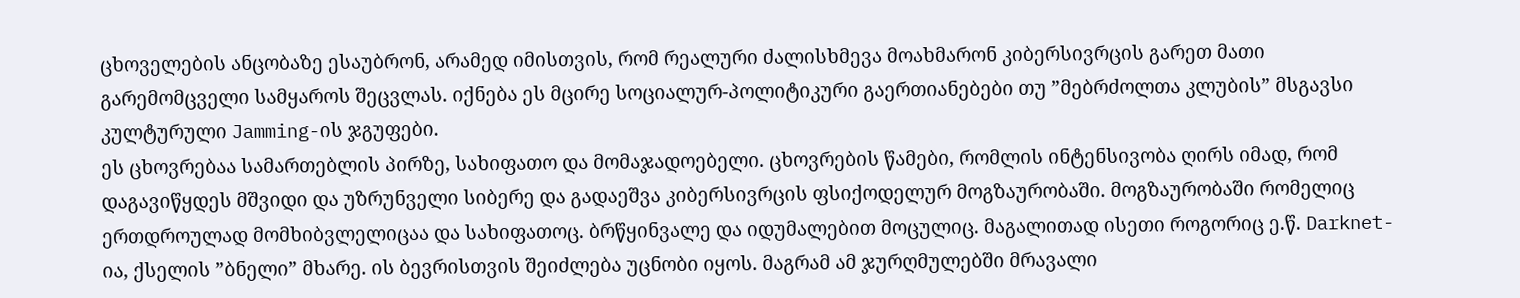ცხოველების ანცობაზე ესაუბრონ, არამედ იმისთვის, რომ რეალური ძალისხმევა მოახმარონ კიბერსივრცის გარეთ მათი გარემომცველი სამყაროს შეცვლას. იქნება ეს მცირე სოციალურ-პოლიტიკური გაერთიანებები თუ ”მებრძოლთა კლუბის” მსგავსი კულტურული Jamming-ის ჯგუფები.
ეს ცხოვრებაა სამართებლის პირზე, სახიფათო და მომაჯადოებელი. ცხოვრების წამები, რომლის ინტენსივობა ღირს იმად, რომ დაგავიწყდეს მშვიდი და უზრუნველი სიბერე და გადაეშვა კიბერსივრცის ფსიქოდელურ მოგზაურობაში. მოგზაურობაში რომელიც ერთდროულად მომხიბვლელიცაა და სახიფათოც. ბრწყინვალე და იდუმალებით მოცულიც. მაგალითად ისეთი როგორიც ე.წ. Darknet-ია, ქსელის ”ბნელი” მხარე. ის ბევრისთვის შეიძლება უცნობი იყოს. მაგრამ ამ ჯურღმულებში მრავალი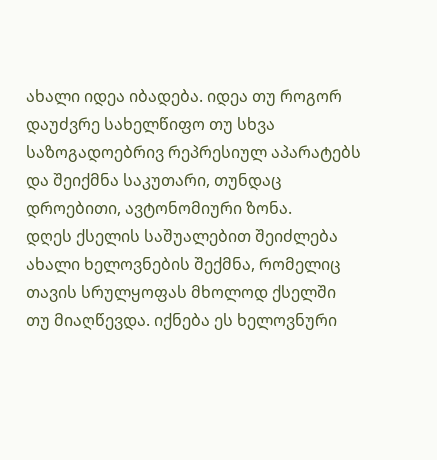ახალი იდეა იბადება. იდეა თუ როგორ დაუძვრე სახელწიფო თუ სხვა საზოგადოებრივ რეპრესიულ აპარატებს და შეიქმნა საკუთარი, თუნდაც დროებითი, ავტონომიური ზონა.
დღეს ქსელის საშუალებით შეიძლება ახალი ხელოვნების შექმნა, რომელიც თავის სრულყოფას მხოლოდ ქსელში თუ მიაღწევდა. იქნება ეს ხელოვნური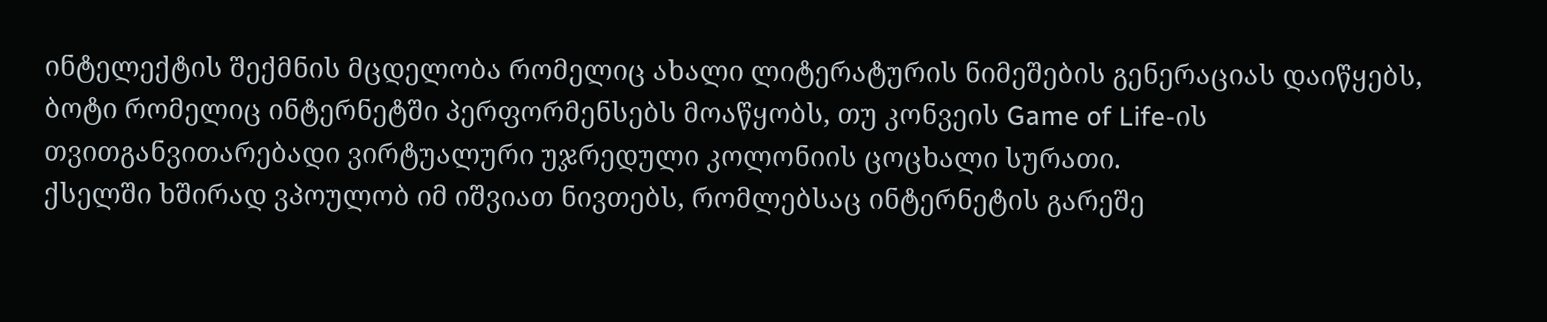ინტელექტის შექმნის მცდელობა რომელიც ახალი ლიტერატურის ნიმეშების გენერაციას დაიწყებს, ბოტი რომელიც ინტერნეტში პერფორმენსებს მოაწყობს, თუ კონვეის Game of Life-ის თვითგანვითარებადი ვირტუალური უჯრედული კოლონიის ცოცხალი სურათი.
ქსელში ხშირად ვპოულობ იმ იშვიათ ნივთებს, რომლებსაც ინტერნეტის გარეშე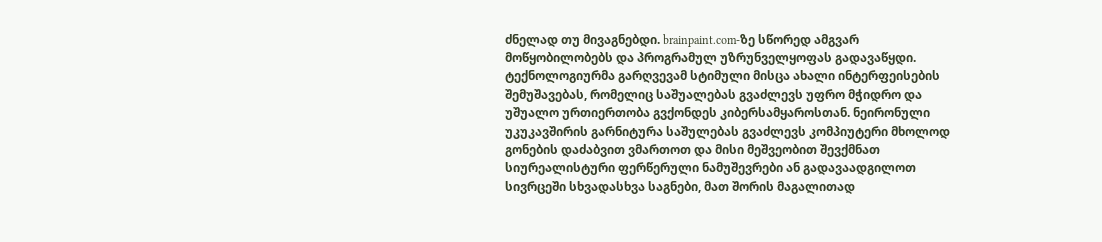ძნელად თუ მივაგნებდი. brainpaint.com-ზე სწორედ ამგვარ მოწყობილობებს და პროგრამულ უზრუნველყოფას გადავაწყდი. ტექნოლოგიურმა გარღვევამ სტიმული მისცა ახალი ინტერფეისების შემუშავებას, რომელიც საშუალებას გვაძლევს უფრო მჭიდრო და უშუალო ურთიერთობა გვქონდეს კიბერსამყაროსთან. ნეირონული უკუკავშირის გარნიტურა საშულებას გვაძლევს კომპიუტერი მხოლოდ გონების დაძაბვით ვმართოთ და მისი მეშვეობით შევქმნათ სიურეალისტური ფერწერული ნამუშევრები ან გადავაადგილოთ სივრცეში სხვადასხვა საგნები, მათ შორის მაგალითად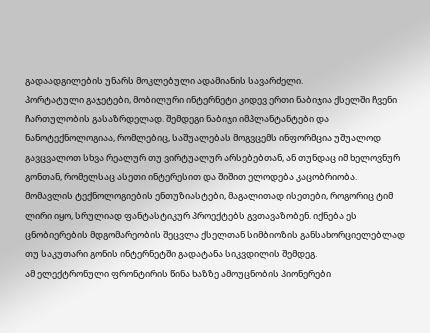გადაადგილების უნარს მოკლებული ადამიანის სავარძელი.
პორტატული გაჯეტები, მობილური ინტერნეტი კიდევ ერთი ნაბიჯია ქსელში ჩვენი ჩართულობის გასაზრდელად. შემდეგი ნაბიჯი იმპლანტანტები და ნანოტექნოლოგიაა, რომლებიც, საშუალებას მოგვცემს ინფორმცია უშუალოდ გავცვალოთ სხვა რეალურ თუ ვირტუალურ არსებებთან, ან თუნდაც იმ ხელოვნურ გონთან, რომელსაც ასეთი ინტერესით და შიშით ელოდება კაცობრიობა.
მომავლის ტექნოლოგიების ენთუზიასტები, მაგალითად ისეთები, როგორიც ტიმ ლირი იყო, სრულიად ფანტასტიკურ პროექტებს გვთავაზობენ. იქნება ეს ცნობიერების მდგომარეობის შეცვლა ქსელთან სიმბიოზის განსახორციელებლად თუ საკუთარი გონის ინტერნეტში გადატანა სიკვდილის შემდეგ.
ამ ელექტრონული ფრონტირის წინა ხაზზე ამოუცნობის პიონერები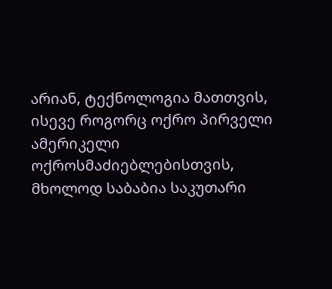არიან, ტექნოლოგია მათთვის, ისევე როგორც ოქრო პირველი ამერიკელი ოქროსმაძიებლებისთვის, მხოლოდ საბაბია საკუთარი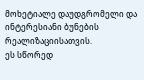მოხეტიალე დაუდგრომელი და ინტერესიანი ბუნების რეალიზაციისათვის.
ეს სწორედ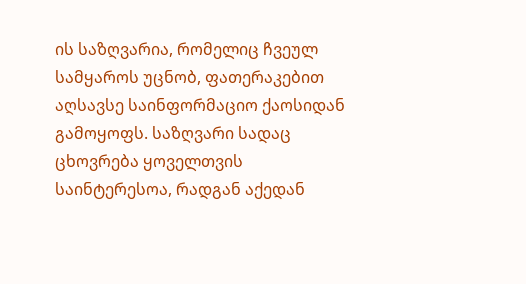ის საზღვარია, რომელიც ჩვეულ სამყაროს უცნობ, ფათერაკებით აღსავსე საინფორმაციო ქაოსიდან გამოყოფს. საზღვარი სადაც ცხოვრება ყოველთვის საინტერესოა, რადგან აქედან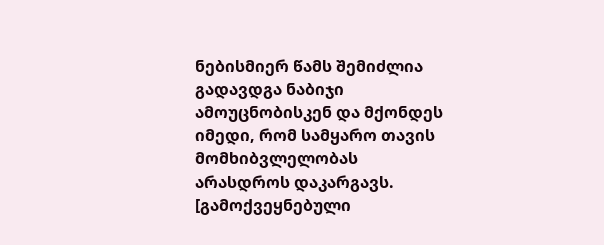ნებისმიერ წამს შემიძლია გადავდგა ნაბიჯი ამოუცნობისკენ და მქონდეს იმედი, რომ სამყარო თავის მომხიბვლელობას არასდროს დაკარგავს.
[გამოქვეყნებული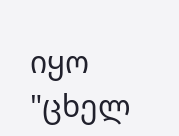იყო "ცხელ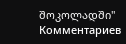შოკოლადში"
Комментариев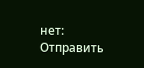нет:
Отправить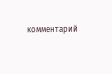комментарий